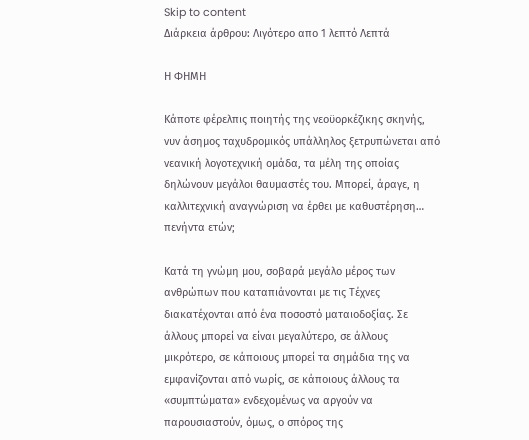Skip to content
Διάρκεια άρθρου: Λιγότερο απο 1 λεπτό Λεπτά

Η ΦΗΜΗ

Κάποτε φέρελπις ποιητής της νεοϋορκέζικης σκηνής, νυν άσημος ταχυδρομικός υπάλληλος ξετρυπώνεται από νεανική λογοτεχνική ομάδα, τα μέλη της οποίας δηλώνουν μεγάλοι θαυμαστές του. Μπορεί, άραγε, η καλλιτεχνική αναγνώριση να έρθει με καθυστέρηση… πενήντα ετών;

Κατά τη γνώμη μου, σοβαρά μεγάλο μέρος των ανθρώπων που καταπιάνονται με τις Τέχνες διακατέχονται από ένα ποσοστό ματαιοδοξίας. Σε άλλους μπορεί να είναι μεγαλύτερο, σε άλλους μικρότερο, σε κάποιους μπορεί τα σημάδια της να εμφανίζονται από νωρίς, σε κάποιους άλλους τα «συμπτώματα» ενδεχομένως να αργούν να παρουσιαστούν, όμως, ο σπόρος της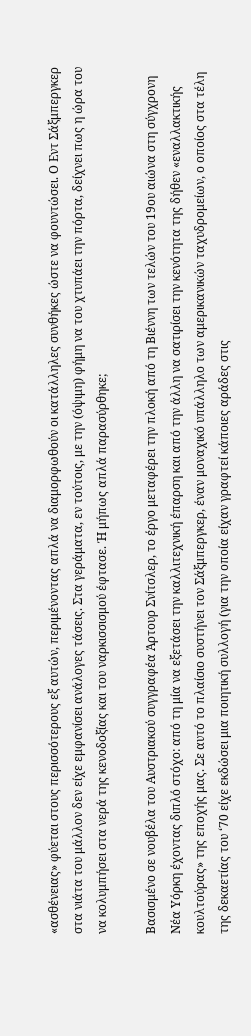«ασθένειας» φύεται στους περισσότερους εξ αυτών, περιμένοντας απλά να διαμορφωθούν οι κατάλληλες συνθήκες ώστε να φουντώσει. Ο Εντ Σάξμπεργκερ στα νιάτα του μάλλον δεν είχε εμφανίσει ανάλογες τάσεις. Στα γεράματα, εν τούτοις, με την (όψιμη) φήμη να του χτυπάει την πόρτα, δείχνει πως η ώρα του να κολυμπήσει στα νερά της κενοδοξίας και του ναρκισσισμού έφτασε. Ή μήπως απλά παρασύρθηκε;

Βασισμένο σε νουβέλα του Αυστριακού συγγραφέα Άρτουρ Σνίτσλερ, το έργο μεταφέρει την πλοκή από τη Βιέννη των τελών του 19ου αιώνα στη σύγχρονη Νέα Υόρκη έχοντας διπλό στόχο: από τη μία να εξετάσει την καλλιτεχνική έπαρση και από την άλλη να σατιρίσει την κενότητα της δήθεν «εναλλακτικής κουλτούρας» της εποχής μας. Σε αυτό το πλαίσιο συστήνει τον Σάξμπεργκερ, έναν μοναχικό υπάλληλο των αμερικανικών ταχυδρομείων, ο οποίος στα τέλη της δεκαετίας του ‘70 είχε εκδώσει μια ποιητική συλλογή (για την οποία είχαν γραφτεί κάποιες αράδες στις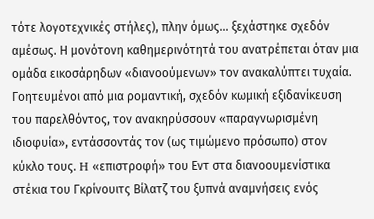τότε λογοτεχνικές στήλες), πλην όμως… ξεχάστηκε σχεδόν αμέσως. Η μονότονη καθημερινότητά του ανατρέπεται όταν μια ομάδα εικοσάρηδων «διανοούμενων» τον ανακαλύπτει τυχαία. Γοητευμένοι από μια ρομαντική, σχεδόν κωμική εξιδανίκευση του παρελθόντος, τον ανακηρύσσουν «παραγνωρισμένη ιδιοφυία», εντάσσοντάς τον (ως τιμώμενο πρόσωπο) στον κύκλο τους. H «επιστροφή» του Εντ στα διανοουμενίστικα στέκια του Γκρίνουιτς Βίλατζ του ξυπνά αναμνήσεις ενός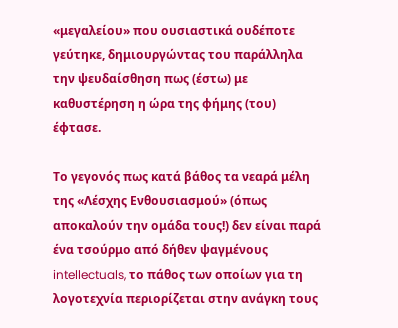«μεγαλείου» που ουσιαστικά ουδέποτε γεύτηκε, δημιουργώντας του παράλληλα την ψευδαίσθηση πως (έστω) με καθυστέρηση η ώρα της φήμης (του) έφτασε.

Το γεγονός πως κατά βάθος τα νεαρά μέλη της «Λέσχης Ενθουσιασμού» (όπως αποκαλούν την ομάδα τους!) δεν είναι παρά ένα τσούρμο από δήθεν ψαγμένους intellectuals, το πάθος των οποίων για τη λογοτεχνία περιορίζεται στην ανάγκη τους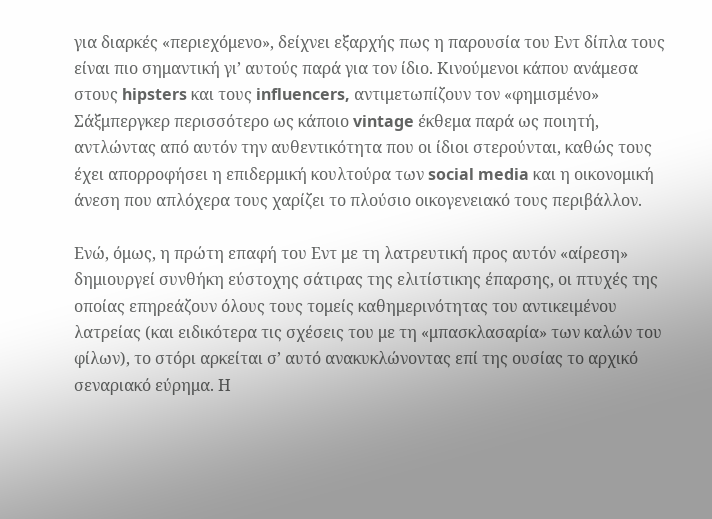για διαρκές «περιεχόμενο», δείχνει εξαρχής πως η παρουσία του Εντ δίπλα τους είναι πιο σημαντική γι’ αυτούς παρά για τον ίδιο. Κινούμενοι κάπου ανάμεσα στους hipsters και τους influencers, αντιμετωπίζουν τον «φημισμένο» Σάξμπεργκερ περισσότερο ως κάποιο vintage έκθεμα παρά ως ποιητή, αντλώντας από αυτόν την αυθεντικότητα που οι ίδιοι στερούνται, καθώς τους έχει απορροφήσει η επιδερμική κουλτούρα των social media και η οικονομική άνεση που απλόχερα τους χαρίζει το πλούσιο οικογενειακό τους περιβάλλον.

Ενώ, όμως, η πρώτη επαφή του Εντ με τη λατρευτική προς αυτόν «αίρεση» δημιουργεί συνθήκη εύστοχης σάτιρας της ελιτίστικης έπαρσης, οι πτυχές της οποίας επηρεάζουν όλους τους τομείς καθημερινότητας του αντικειμένου λατρείας (και ειδικότερα τις σχέσεις του με τη «μπασκλασαρία» των καλών του φίλων), το στόρι αρκείται σ’ αυτό ανακυκλώνοντας επί της ουσίας το αρχικό σεναριακό εύρημα. Η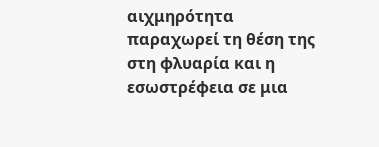αιχμηρότητα παραχωρεί τη θέση της στη φλυαρία και η εσωστρέφεια σε μια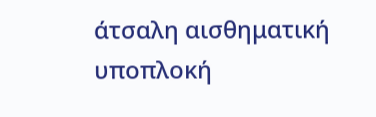άτσαλη αισθηματική υποπλοκή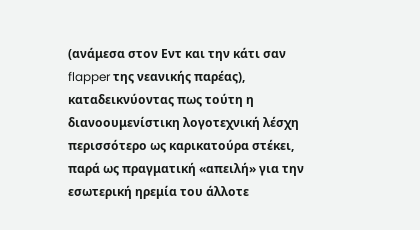(ανάμεσα στον Εντ και την κάτι σαν flapper της νεανικής παρέας), καταδεικνύοντας πως τούτη η διανοουμενίστικη λογοτεχνική λέσχη περισσότερο ως καρικατούρα στέκει, παρά ως πραγματική «απειλή» για την εσωτερική ηρεμία του άλλοτε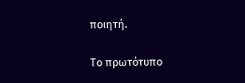ποιητή.

Το πρωτότυπο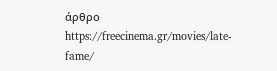άρθρο https://freecinema.gr/movies/late-fame/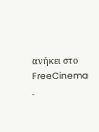ανήκει στο FreeCinema .